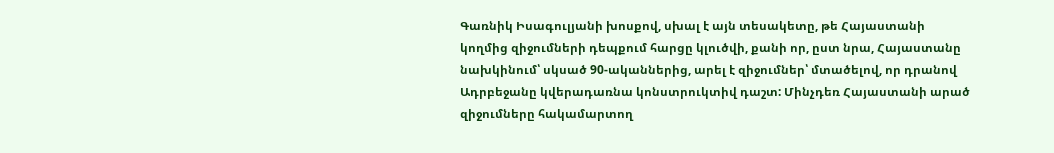Գառնիկ Իսագուլյանի խոսքով, սխալ է այն տեսակետը, թե Հայաստանի կողմից զիջումների դեպքում հարցը կլուծվի, քանի որ, ըստ նրա, Հայաստանը նախկինում՝ սկսած 90-ականներից, արել է զիջումներ՝ մտածելով, որ դրանով Ադրբեջանը կվերադառնա կոնստրուկտիվ դաշտ: Մինչդեռ Հայաստանի արած զիջումները հակամարտող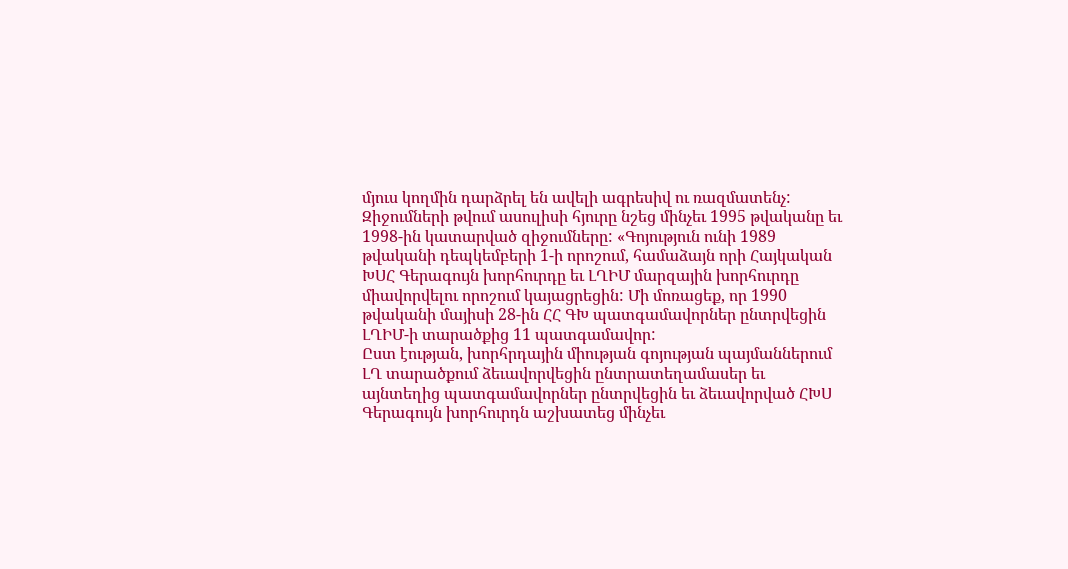մյուս կողմին դարձրել են ավելի ագրեսիվ ու ռազմատենչ:
Զիջումների թվում ասուլիսի հյուրը նշեց մինչեւ 1995 թվականը եւ 1998-ին կատարված զիջումները: «Գոյություն ունի 1989 թվականի դեպկեմբերի 1-ի որոշում, համաձայն որի Հայկական ԽՍՀ Գերագույն խորհուրդը եւ ԼՂԻՄ մարզային խորհուրդը միավորվելու որոշում կայացրեցին: Մի մոռացեք, որ 1990 թվականի մայիսի 28-ին ՀՀ ԳԽ պատգամավորներ ընտրվեցին ԼՂԻՄ-ի տարածքից 11 պատգամավոր:
Ըստ էության, խորհրդային միության գոյության պայմաններում ԼՂ տարածքում ձեւավորվեցին ընտրատեղամասեր եւ այնտեղից պատգամավորներ ընտրվեցին եւ ձեւավորված ՀԽՍ Գերագույն խորհուրդն աշխատեց մինչեւ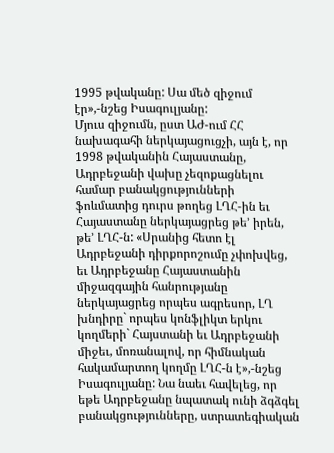1995 թվականը: Սա մեծ զիջում էր»,-նշեց Իսագուլյանը:
Մյուս զիջումն, ըստ ԱԺ-ում ՀՀ նախագահի ներկայացուցչի, այն է, որ 1998 թվականին Հայաստանը, Ադրբեջանի վախը չեզոքացնելու համար բանակցությունների ֆոևմատից դուրս թողեց ԼՂՀ-ին եւ Հայաստանը ներկայացրեց թե’ իրեն, թե’ ԼՂՀ-ն: «Սրանից հետո էլ Ադրբեջանի դիրքորոշումը չփոխվեց, եւ Ադրբեջանը Հայաստանին միջազգային հանրությանը ներկայացրեց որպես ագրեսոր, ԼՂ խնդիրը` որպես կոնֆլիկտ երկու կողմերի` Հայստանի եւ Ադրբեջանի միջեւ, մոռանալով, որ հիմնական հակամարտող կողմը ԼՂՀ-ն է»,-նշեց Իսագուլյանը: Նա նաեւ հավելեց, որ եթե Ադրբեջանը նպատակ ունի ձգձգել բանակցությունները, ստրատեգիական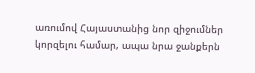առումով Հայաստանից նոր զիջումներ կորզելու համար, ապա նրա ջանքերն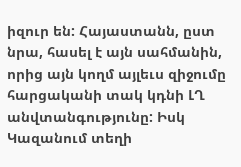իզուր են: Հայաստանն, ըստ նրա, հասել է այն սահմանին, որից այն կողմ այլեւս զիջումը հարցականի տակ կդնի ԼՂ անվտանգությունը: Իսկ Կազանում տեղի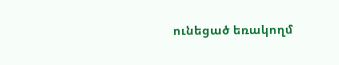ունեցած եռակողմ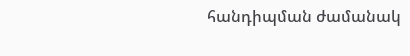հանդիպման ժամանակ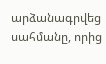արձանագրվեց սահմանը, որից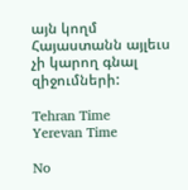այն կողմ Հայաստանն այլեւս չի կարող գնալ զիջումների:

Tehran Time
Yerevan Time

No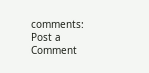comments:
Post a Comment